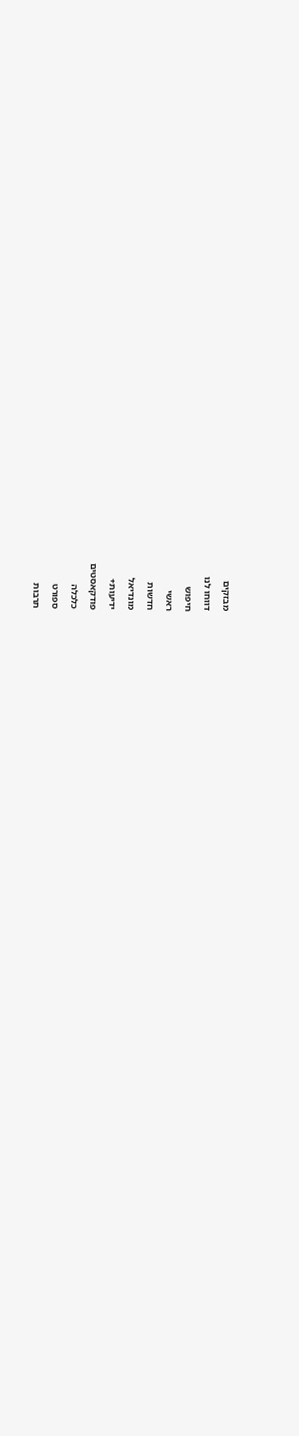מבזקים
דווחו לנו
חיפוש
ראשי
חדשות
מונדיאל
ידיעות+
פודקאסטים
כלכלה
ספורט
תרבות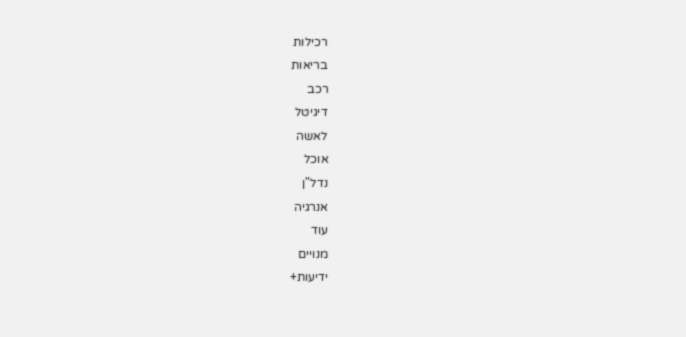רכילות
בריאות
רכב
דיגיטל
לאשה
אוכל
נדל"ן
אנרגיה
עוד
מנויים
ידיעות+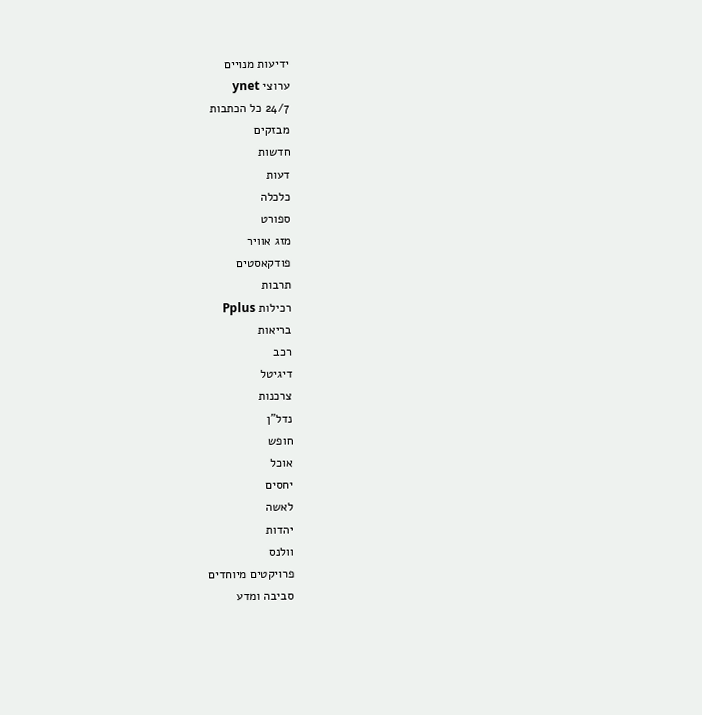ידיעות מנויים
ערוצי ynet
24/7 כל הכתבות
מבזקים
חדשות
דעות
כלכלה
ספורט
מזג אוויר
פודקאסטים
תרבות
רכילות Pplus
בריאות
רכב
דיגיטל
צרכנות
נדל"ן
חופש
אוכל
יחסים
לאשה
יהדות
וולנס
פרויקטים מיוחדים
סביבה ומדע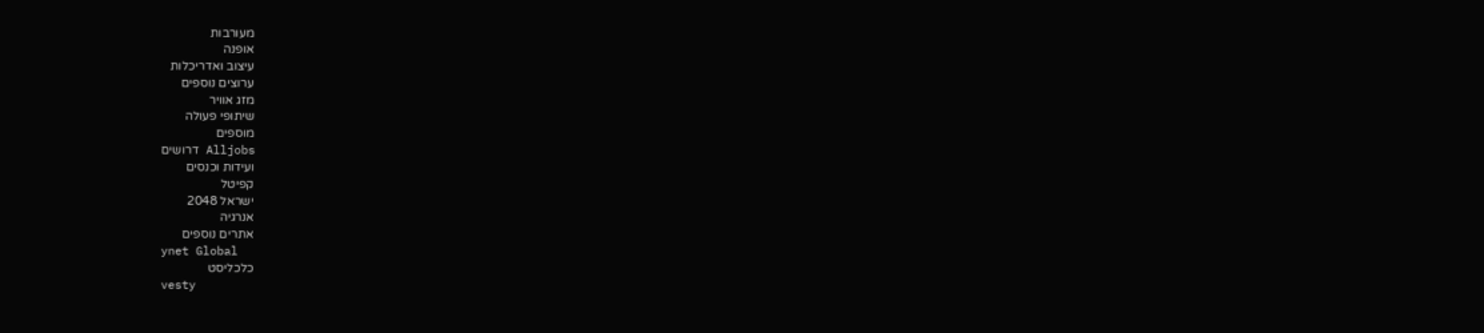מעורבות
אופנה
עיצוב ואדריכלות
ערוצים נוספים
מזג אוויר
שיתופי פעולה
מוספים
Alljobs דרושים
ועידות וכנסים
קפיטל
ישראל 2048
אנרגיה
אתרים נוספים
ynet Global
כלכליסט
vesty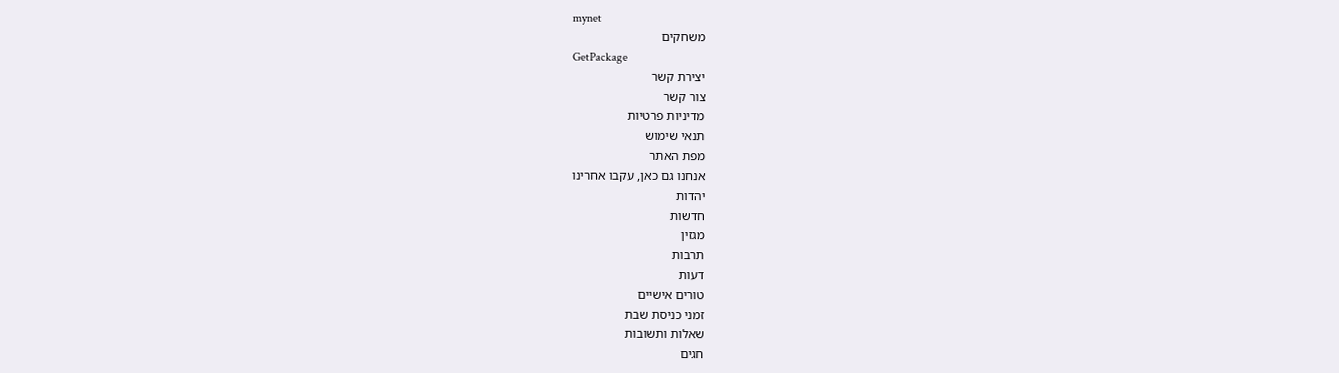mynet
משחקים
GetPackage
יצירת קשר
צור קשר
מדיניות פרטיות
תנאי שימוש
מפת האתר
אנחנו גם כאן, עקבו אחרינו
יהדות
חדשות
מגזין
תרבות
דעות
טורים אישיים
זמני כניסת שבת
שאלות ותשובות
חגים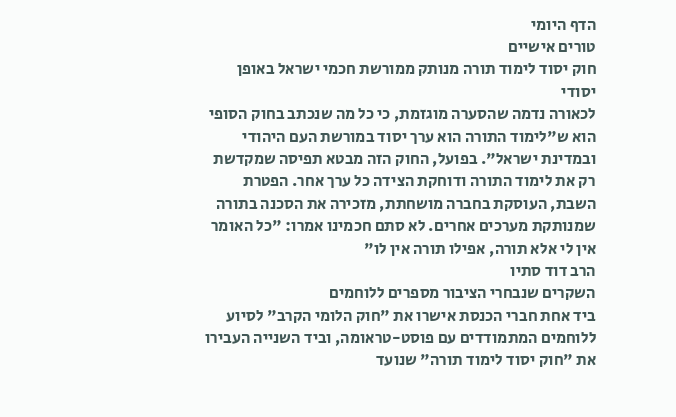הדף היומי
טורים אישיים
חוק יסוד לימוד תורה מנותק ממורשת חכמי ישראל באופן יסודי
לכאורה נדמה שהסערה מוגזמת, כי כל מה שנכתב בחוק הסופי הוא ש"לימוד התורה הוא ערך יסוד במורשת העם היהודי ובמדינת ישראל". בפועל, החוק הזה מבטא תפיסה שמקדשת רק את לימוד התורה ודוחקת הצידה כל ערך אחר. הפטרת השבת, העוסקת בחברה מושחתת, מזכירה את הסכנה בתורה שמנותקת מערכים אחרים. לא סתם חכמינו אמרו: "כל האומר אין לי אלא תורה, אפילו תורה אין לו"
הרב דוד סתיו
השקרים שנבחרי הציבור מספרים ללוחמים
ביד אחת חברי הכנסת אישרו את "חוק הלומי הקרב" לסיוע ללוחמים המתמודדים עם פוסט-טראומה, וביד השנייה העבירו את "חוק יסוד לימוד תורה" שנועד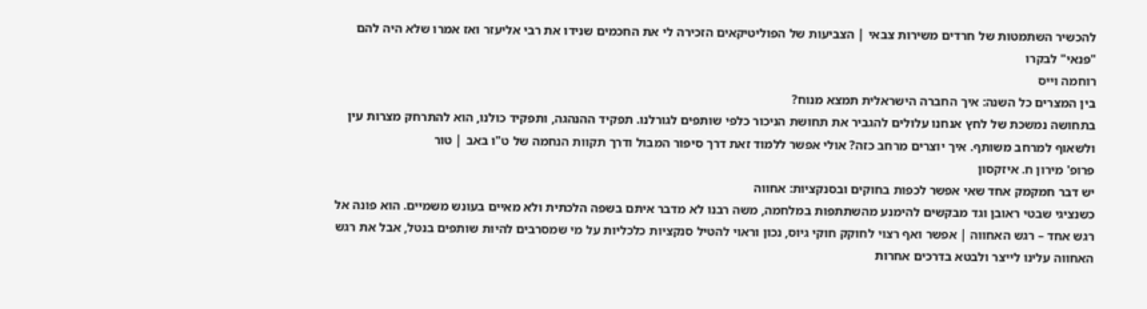להכשיר השתמטות של חרדים משירות צבאי | הצביעות של הפוליטיקאים הזכירה לי את החכמים שנידו את רבי אליעזר ואז אמרו שלא היה להם "פנאי" לבקרו
רוחמה וייס
בין המצרים כל השנה: איך החברה הישראלית תמצא מנוח?
בתחושה נמשכת של לחץ אנחנו עלולים להגביר את תחושת הניכור כלפי שותפים לגורלנו. תפקיד ההנהגה, ותפקיד כולנו, הוא להתרחק מצרות עין ולשאוף למרחב משותף. איך יוצרים מרחב כזה? אולי אפשר ללמוד זאת דרך סיפור המבול ודרך תקוות הנחמה של ט"ו באב | טור
פרופ' מירון ח. איזקסון
יש דבר חמקמק אחד שאי אפשר לכפות בחוקים ובסנקציות: אחווה
כשנציגי שבטי ראובן וגד מבקשים להימנע מהשתתפות במלחמה, משה רבנו לא מדבר איתם בשפה הלכתית ולא מאיים בעונש משמיים. הוא פונה אל רגש אחד – רגש האחווה | אפשר ואף רצוי לחוקק חוקי גיוס, נכון וראוי להטיל סנקציות כלכליות על מי שמסרבים להיות שותפים בנטל, אבל את רגש האחווה עלינו לייצר ולבטא בדרכים אחרות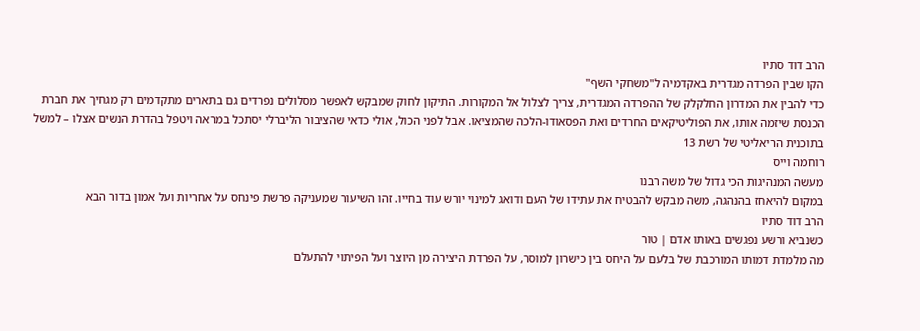הרב דוד סתיו
הקו שבין הפרדה מגדרית באקדמיה ל"משחקי השף"
כדי להבין את המדרון החלקלק של ההפרדה המגדרית, צריך לצלול אל המקורות. התיקון לחוק שמבקש לאפשר מסלולים נפרדים גם בתארים מתקדמים רק מגחיך את חברת הכנסת שיזמה אותו, את הפוליטיקאים החרדים ואת הפסאודו-הלכה שהמציאו. אבל לפני הכול, אולי כדאי שהציבור הליברלי יסתכל במראה ויטפל בהדרת הנשים אצלו – למשל בתוכנית הריאליטי של רשת 13
רוחמה וייס
מעשה המנהיגות הכי גדול של משה רבנו
במקום להיאחז בהנהגה, משה מבקש להבטיח את עתידו של העם ודואג למינוי יורש עוד בחייו. זהו השיעור שמעניקה פרשת פינחס על אחריות ועל אמון בדור הבא
הרב דוד סתיו
כשנביא ורשע נפגשים באותו אדם | טור
מה מלמדת דמותו המורכבת של בלעם על היחס בין כישרון למוסר, על הפרדת היצירה מן היוצר ועל הפיתוי להתעלם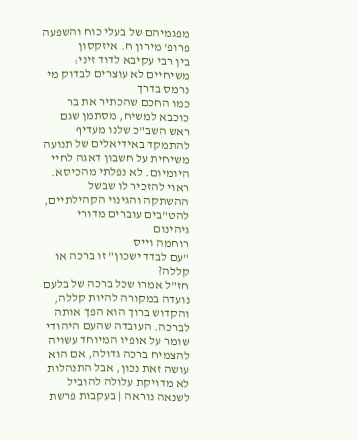מפגמיהם של בעלי כוח והשפעה
פרופ' מירון ח. איזקסון
בין רבי עקיבא לדוד זיני: משיחיים לא עוצרים לבדוק מי נרמס בדרך
כמו החכם שהכתיר את בר כוכבא למשיח, מסתמן שגם ראש השב"כ שלנו מעדיף להתמקד באידיאלים של תנועה משיחית על חשבון דאגה לחיי היומיום. לא נפלתי מהכיסא. ראוי להזכיר לו שבשל ההשתקה והגינוי הקהילתיים, להט"בים עוברים מדורי גיהינום
רוחמה וייס
"עם לבדד ישכון" זו ברכה או קללה?
חז"ל אמרו שכל ברכה של בלעם נועדה במקורה להיות קללה, והקדוש ברוך הוא הפך אותה לברכה. העובדה שהעם היהודי שומר על אופיו המיוחד עשויה להצמיח ברכה גדולה, אם הוא עושה זאת נכון, אבל התנהלות לא מדויקת עלולה להוביל לשנאה נוראה | בעקבות פרשת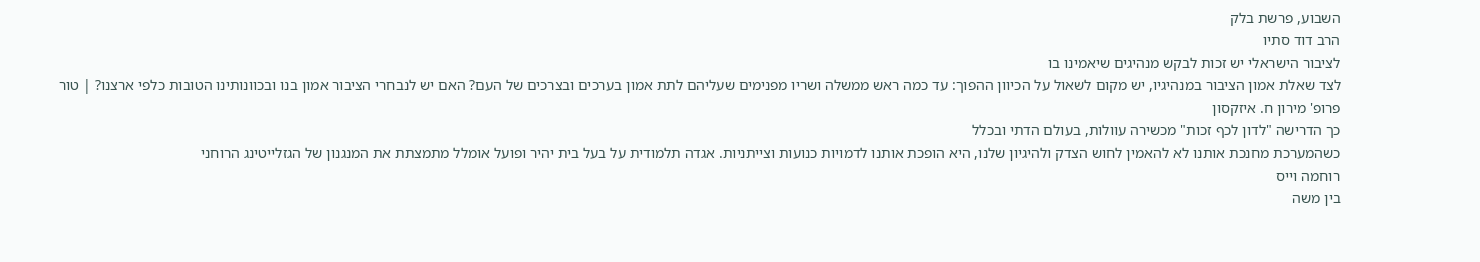השבוע, פרשת בלק
הרב דוד סתיו
לציבור הישראלי יש זכות לבקש מנהיגים שיאמינו בו
לצד שאלת אמון הציבור במנהיגיו, יש מקום לשאול על הכיוון ההפוך: עד כמה ראש ממשלה ושריו מפנימים שעליהם לתת אמון בערכים ובצרכים של העם? האם יש לנבחרי הציבור אמון בנו ובכוונותינו הטובות כלפי ארצנו? | טור
פרופ' מירון ח. איזקסון
כך הדרישה "לדון לכף זכות" מכשירה עוולות, בעולם הדתי ובכלל
כשהמערכת מחנכת אותנו לא להאמין לחוש הצדק ולהיגיון שלנו, היא הופכת אותנו לדמויות כנועות וצייתניות. אגדה תלמודית על בעל בית יהיר ופועל אומלל מתמצתת את המנגנון של הגזלייטינג הרוחני
רוחמה וייס
בין משה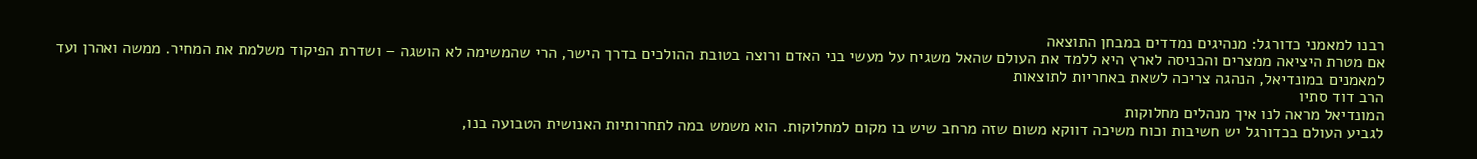רבנו למאמני כדורגל: מנהיגים נמדדים במבחן התוצאה
אם מטרת היציאה ממצרים והכניסה לארץ היא ללמד את העולם שהאל משגיח על מעשי בני האדם ורוצה בטובת ההולכים בדרך הישר, הרי שהמשימה לא הושגה – ושדרת הפיקוד משלמת את המחיר. ממשה ואהרן ועד למאמנים במונדיאל, הנהגה צריכה לשאת באחריות לתוצאות
הרב דוד סתיו
המונדיאל מראה לנו איך מנהלים מחלוקות
לגביע העולם בכדורגל יש חשיבות וכוח משיכה דווקא משום שזה מרחב שיש בו מקום למחלוקות. הוא משמש במה לתחרותיות האנושית הטבועה בנו,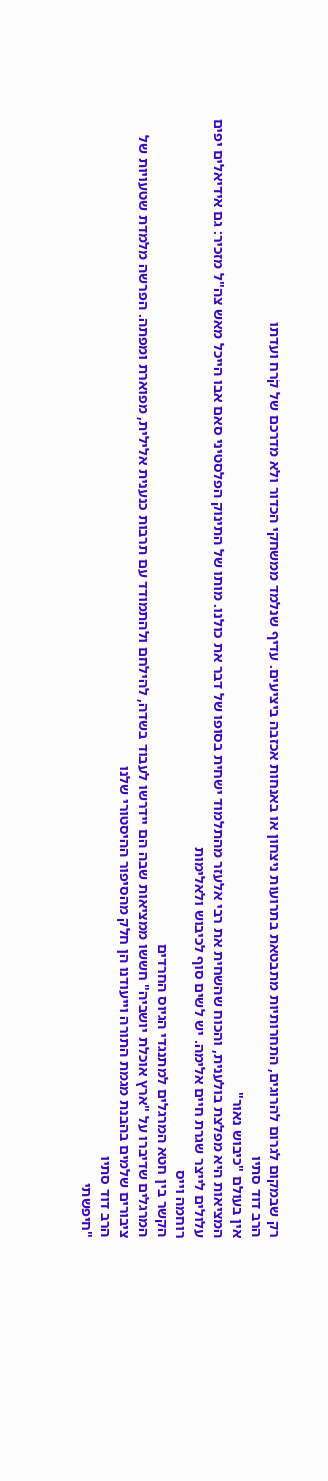רק שבמקום לגרום להרוגים, התחרותיות מתבטאת בתרועות ניצחון או באנחות אכזבה ביציעים. עדיף שנלמד ממשחקי הכדור ולא מדרכם של קֹרח ועדתו
הרב דוד סתיו
אין בעולם "כיבוש נאור"
המציאות היא מפלצת בולענית, והכוח שהשחית את רבי אלעזר מהתלמוד ישחית בסופו של דבר את כולנו. מותו של התינוק הפלסטיני סאם אבו הייכל מאש צה"ל מזכיר: גם אידיאלים יפים עלולים לייצר שגרת חיים אלימה. יש לשים סוף לכיבוש ולאלימות
רוחמה וייס
הקשר בין חטא המרגלים למתנגדי הגיוס החרדים
המרגלים שדיברו על "ארץ אוכלת יושביה" חששו ממציאות שבה הם יידרשו לעבוד בשדה, להילחם ולהתמודד עם תרבות כנענית אלילית, מפוארת ומפתה. הפרשה מלמדת שטעויות של ציבורים שלמים בהבנת מגמת התורה וייעודנו הן חלק מהסיפור ההיסטורי שלנו
הרב דוד סתיו
"חיפשתי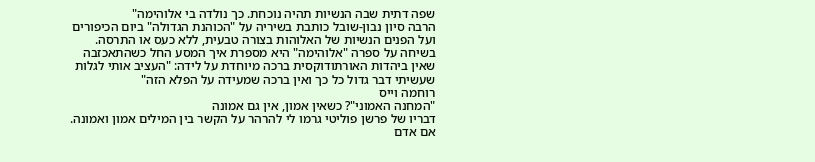שפה דתית שבה הנשיות תהיה נוכחת. כך נולדה בי אלוהימה"
הרבה סיון נבון-שובל כותבת בשיריה על "הכוהנת הגדולה" ביום הכיפורים ועל הפנים הנשיות של האלוהות בצורה טבעית, ללא כעס או התרסה. בשיחה על ספרה "אלוהימה" היא מספרת איך המסע החל כשהתאכזבה שאין ביהדות האורתודוקסית ברכה מיוחדת על לידה: "העציב אותי לגלות שעשיתי דבר גדול כל כך ואין ברכה שמעידה על הפלא הזה"
רוחמה וייס
"המחנה האמוני"? כשאין אמון, אין גם אמונה
דבריו של פרשן פוליטי גרמו לי להרהר על הקשר בין המילים אמון ואמונה. אם אדם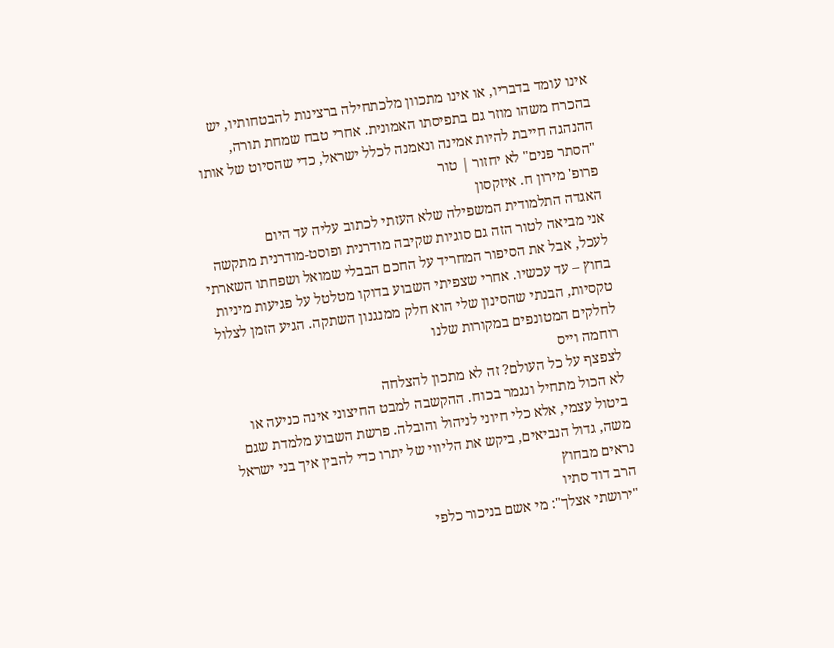אינו עומד בדבריו, או אינו מתכוון מלכתחילה ברצינות להבטחותיו, יש בהכרח משהו מוזר גם בתפיסתו האמונית. אחרי טבח שמחת תורה, ההנהגה חייבת להיות אמינה ונאמנה לכלל ישראל, כדי שהסיוט של אותו "הסתר פנים" לא יחזור | טור
פרופ' מירון ח. איזקסון
האגדה התלמודית המשפילה שלא העזתי לכתוב עליה עד היום
אני מביאה לטור הזה גם סוגיות שקיבה מודרנית ופוסט-מודרנית מתקשה לעכל, אבל את הסיפור המחריד על החכם הבבלי שמואל ושפחתו השארתי בחוץ – עד עכשיו. אחרי שצפיתי השבוע בדוקו מטלטל על פגיעות מיניות טקסיות, הבנתי שהסינון שלי הוא חלק ממנגנון השתקה. הגיע הזמן לצלול לחלקים המטונפים במקורות שלנו
רוחמה וייס
לצפצף על כל העולם? זה לא מתכון להצלחה
לא הכול מתחיל ונגמר בכוח. ההקשבה למבט החיצוני אינה כניעה או ביטול עצמי, אלא כלי חיוני לניהול והובלה. פרשת השבוע מלמדת שגם משה, גדול הנביאים, ביקש את הליווי של יתרו כדי להבין איך בני ישראל נראים מבחוץ
הרב דוד סתיו
"ירושתי אצלך": מי אשם בניכור כלפי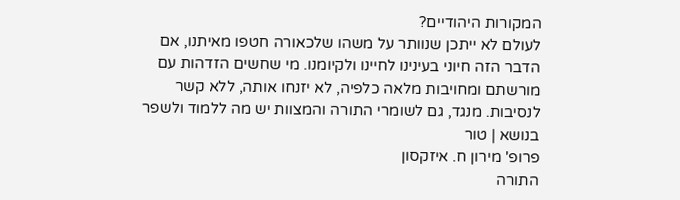המקורות היהודיים?
לעולם לא ייתכן שנוותר על משהו שלכאורה חטפו מאיתנו, אם הדבר הזה חיוני בעינינו לחיינו ולקיומנו. מי שחשים הזדהות עם מורשתם ומחויבות מלאה כלפיה, לא יזנחו אותה, ללא קשר לנסיבות. מנגד, גם לשומרי התורה והמצוות יש מה ללמוד ולשפר בנושא | טור
פרופ' מירון ח. איזקסון
התורה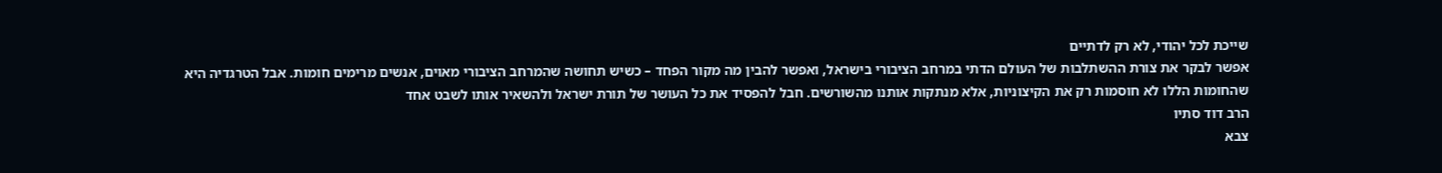שייכת לכל יהודי, לא רק לדתיים
אפשר לבקר את צורת ההשתלבות של העולם הדתי במרחב הציבורי בישראל, ואפשר להבין מה מקור הפחד – כשיש תחושה שהמרחב הציבורי מאוים, אנשים מרימים חומות. אבל הטרגדיה היא שהחומות הללו לא חוסמות רק את הקיצוניות, אלא מנתקות אותנו מהשורשים. חבל להפסיד את כל העושר של תורת ישראל ולהשאיר אותו לשבט אחד
הרב דוד סתיו
צבא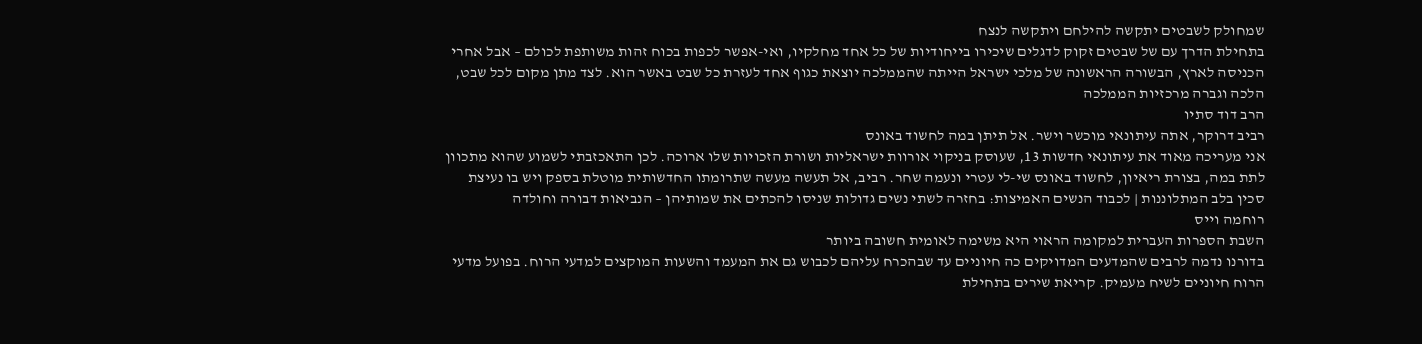שמחולק לשבטים יתקשה להילחם ויתקשה לנצח
בתחילת הדרך עם של שבטים זקוק לדגלים שיכירו בייחודיות של כל אחד מחלקיו, ואי-אפשר לכפות בכוח זהות משותפת לכולם – אבל אחרי הכניסה לארץ, הבשורה הראשונה של מלכי ישראל הייתה שהממלכה יוצאת כגוף אחד לעזרת כל שבט באשר הוא. לצד מתן מקום לכל שבט, הלכה וגברה מרכזיות הממלכה
הרב דוד סתיו
רביב דרוקר, אתה עיתונאי מוכשר וישר. אל תיתן במה לחשוד באונס
אני מעריכה מאוד את עיתונאי חדשות 13, שעוסק בניקוי אורוות ישראליות ושורת הזכויות שלו ארוכה. לכן התאכזבתי לשמוע שהוא מתכוון לתת במה, בצורת ריאיון, לחשוד באונס שי-לי עטרי ונעמה שחר. רביב, אל תעשה מעשה שתרומתו החדשותית מוטלת בספק ויש בו נעיצת סכין בלב המתלוננות | לכבוד הנשים האמיצות: בחזרה לשתי נשים גדולות שניסו להכתים את שמותיהן – הנביאות דבורה וחולדה
רוחמה וייס
השבת הספרות העברית למקומה הראוי היא משימה לאומית חשובה ביותר
בדורנו נדמה לרבים שהמדעים המדויקים כה חיוניים עד שבהכרח עליהם לכבוש גם את המעמד והשעות המוקצים למדעי הרוח. בפועל מדעי הרוח חיוניים לשיח מעמיק. קריאת שירים בתחילת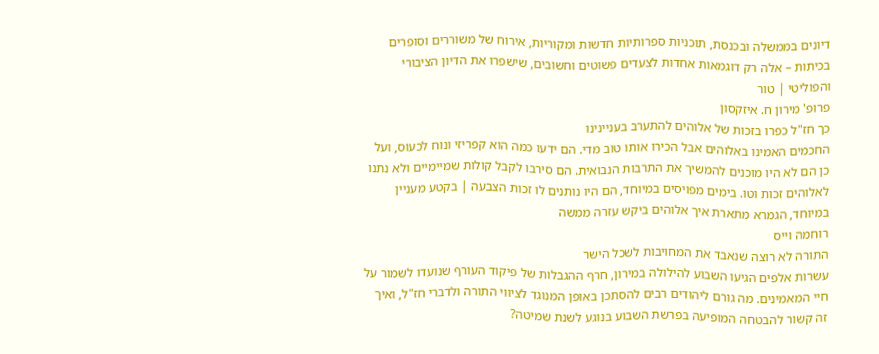דיונים בממשלה ובכנסת, תוכניות ספרותיות חדשות ומקוריות, אירוח של משוררים וסופרים בכיתות – אלה רק דוגמאות אחדות לצעדים פשוטים וחשובים, שישפרו את הדיון הציבורי והפוליטי | טור
פרופ' מירון ח. איזקסון
כך חז"ל כפרו בזכות של אלוהים להתערב בעניינינו
החכמים האמינו באלוהים אבל הכירו אותו טוב מדי. הם ידעו כמה הוא קפריזי ונוח לכעוס, ועל כן הם לא היו מוכנים להמשיך את התרבות הנבואית. הם סירבו לקבל קולות שמיימיים ולא נתנו לאלוהים זכות וטו. בימים מפויסים במיוחד, הם היו נותנים לו זכות הצבעה | בקטע מעניין במיוחד, הגמרא מתארת איך אלוהים ביקש עזרה ממשה
רוחמה וייס
התורה לא רוצה שנאבד את המחויבות לשכל הישר
עשרות אלפים הגיעו השבוע להילולה במירון, חרף ההגבלות של פיקוד העורף שנועדו לשמור על חיי המאמינים. מה גורם ליהודים רבים להסתכן באופן המנוגד לציווי התורה ולדברי חז"ל, ואיך זה קשור להבטחה המופיעה בפרשת השבוע בנוגע לשנת שמיטה?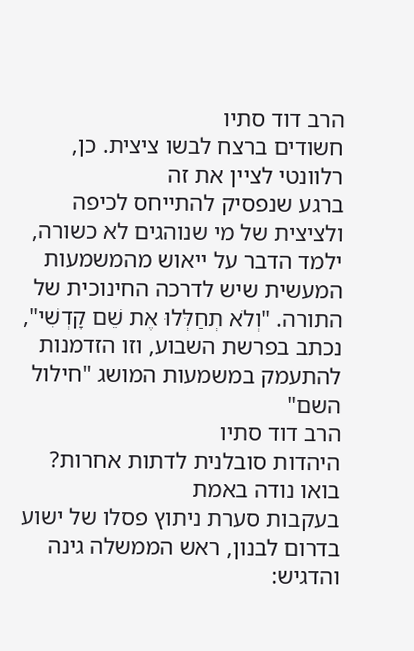הרב דוד סתיו
חשודים ברצח לבשו ציצית. כן, רלוונטי לציין את זה
ברגע שנפסיק להתייחס לכיפה ולציצית של מי שנוהגים לא כשורה, ילמד הדבר על ייאוש מהמשמעות המעשית שיש לדרכה החינוכית של התורה. "וְלֹא תְחַלְּלוּ אֶת שֵׁם קָדְשִׁי", נכתב בפרשת השבוע, וזו הזדמנות להתעמק במשמעות המושג "חילול השם"
הרב דוד סתיו
היהדות סובלנית לדתות אחרות? בואו נודה באמת
בעקבות סערת ניתוץ פסלו של ישוע בדרום לבנון, ראש הממשלה גינה והדגיש: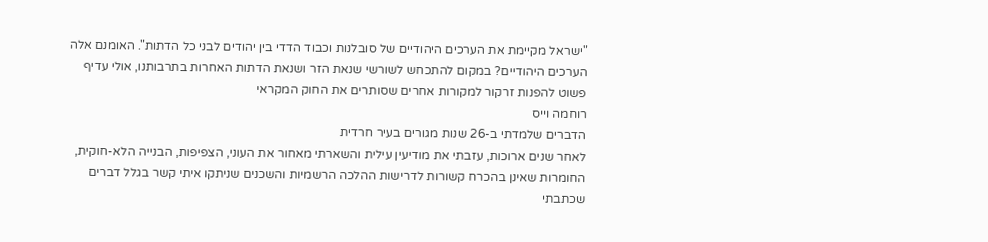"ישראל מקיימת את הערכים היהודיים של סובלנות וכבוד הדדי בין יהודים לבני כל הדתות". האומנם אלה הערכים היהודיים? במקום להתכחש לשורשי שנאת הזר ושנאת הדתות האחרות בתרבותנו, אולי עדיף פשוט להפנות זרקור למקורות אחרים שסותרים את החוק המקראי
רוחמה וייס
הדברים שלמדתי ב-26 שנות מגורים בעיר חרדית
לאחר שנים ארוכות, עזבתי את מודיעין עילית והשארתי מאחור את העוני, הצפיפות, הבנייה הלא-חוקית, החומרות שאינן בהכרח קשורות לדרישות ההלכה הרשמיות והשכנים שניתקו איתי קשר בגלל דברים שכתבתי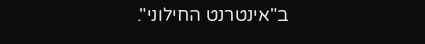ב"אינטרנט החילוני".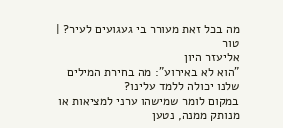מה בכל זאת מעורר בי געגועים לעיר? | טור
אליעזר היון
"הוא לא באירוע": מה בחירת המילים שלנו יכולה ללמד עלינו?
במקום לומר שמישהו ערני למציאות או מנותק ממנה, נטען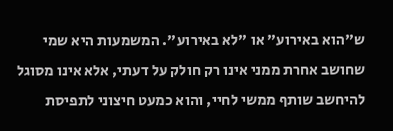ש"הוא באירוע" או "לא באירוע". המשמעות היא שמי שחושב אחרת ממני אינו רק חולק על דעתי, אלא אינו מסוגל להיחשב שותף ממשי לחיי, והוא כמעט חיצוני לתפיסת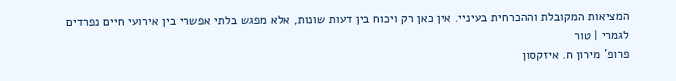המציאות המקובלת וההכרחית בעיניי. אין כאן רק ויכוח בין דעות שונות, אלא מפגש בלתי אפשרי בין אירועי חיים נפרדים לגמרי | טור
פרופ' מירון ח. איזקסון